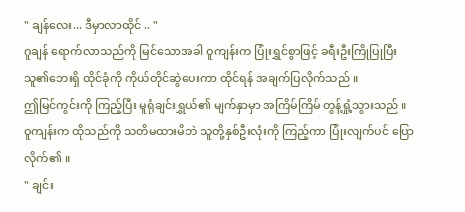" ချန်လေး... ဒီမှာလာထိုင် .. "
ဂူချန် ရောက်လာသည်ကို မြင်သောအခါ ဝူကျန်းက ပြုံးရွှင်စွာဖြင့် ခရီးဦးကြိုပြုပြီး သူ၏ဘေးရှိ ထိုင်ခုံကို ကိုယ်တိုင်ဆွဲပေးကာ ထိုင်ရန် အချက်ပြလိုက်သည် ။
ဤမြင်ကွင်းကို ကြည့်ပြီး မူရုံချင်းရွှယ်၏ မျက်နှာမှာ အကြိမ်ကြိမ် တွန့်ရှုံ့သွားသည် ။ ဝူကျန်းက ထိုသည်ကို သတိမထားမိဘဲ သူတို့နှစ်ဦးလုံးကို ကြည့်ကာ ပြုံးလျက်ပင် ပြောလိုက်၏ ။
" ချင်း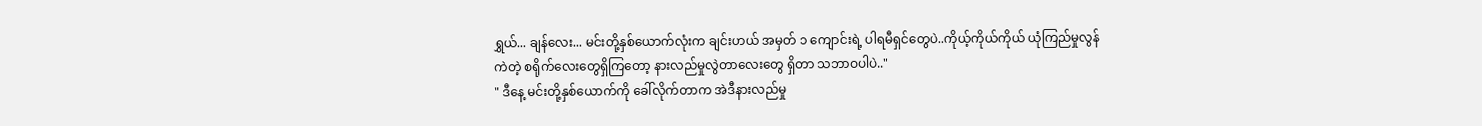ရွှယ်... ချန်လေး... မင်းတို့နှစ်ယောက်လုံးက ချင်းဟယ် အမှတ် ၁ ကျောင်းရဲ့ ပါရမီရှင်တွေပဲ..ကိုယ့်ကိုယ်ကိုယ် ယုံကြည်မှုလွန်ကဲတဲ့ စရိုက်လေးတွေရှိကြတော့ နားလည်မှုလွဲတာလေးတွေ ရှိတာ သဘာဝပါပဲ.."
" ဒီနေ့ မင်းတို့နှစ်ယောက်ကို ခေါ်လိုက်တာက အဲဒီနားလည်မှု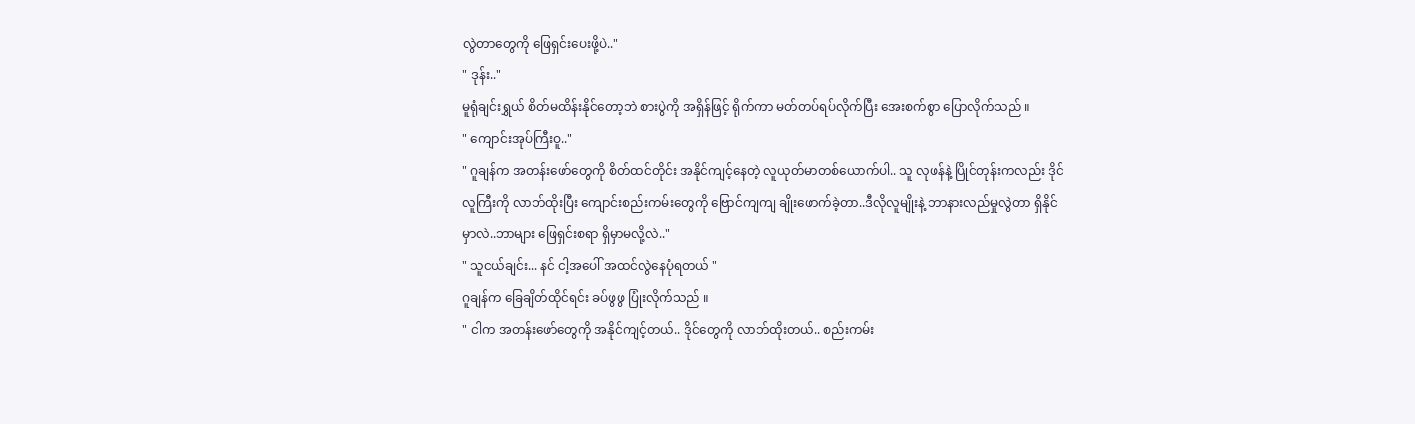လွဲတာတွေကို ဖြေရှင်းပေးဖို့ပဲ.."
" ဒုန်း.."
မူရုံချင်းရွှယ် စိတ်မထိန်းနိုင်တော့ဘဲ စားပွဲကို အရှိန်ဖြင့် ရိုက်ကာ မတ်တပ်ရပ်လိုက်ပြီး အေးစက်စွာ ပြောလိုက်သည် ။
" ကျောင်းအုပ်ကြီးဝူ.."
" ဂူချန်က အတန်းဖော်တွေကို စိတ်ထင်တိုင်း အနိုင်ကျင့်နေတဲ့ လူယုတ်မာတစ်ယောက်ပါ.. သူ လုဖန်နဲ့ ပြိုင်တုန်းကလည်း ဒိုင်လူကြီးကို လာဘ်ထိုးပြီး ကျောင်းစည်းကမ်းတွေကို ဗြောင်ကျကျ ချိုးဖောက်ခဲ့တာ..ဒီလိုလူမျိုးနဲ့ ဘာနားလည်မှုလွဲတာ ရှိနိုင်မှာလဲ..ဘာများ ဖြေရှင်းစရာ ရှိမှာမလို့လဲ.."
" သူငယ်ချင်း... နင် ငါ့အပေါ် အထင်လွဲနေပုံရတယ် "
ဂူချန်က ခြေချိတ်ထိုင်ရင်း ခပ်ဖွဖွ ပြုံးလိုက်သည် ။
" ငါက အတန်းဖော်တွေကို အနိုင်ကျင့်တယ်.. ဒိုင်တွေကို လာဘ်ထိုးတယ်.. စည်းကမ်း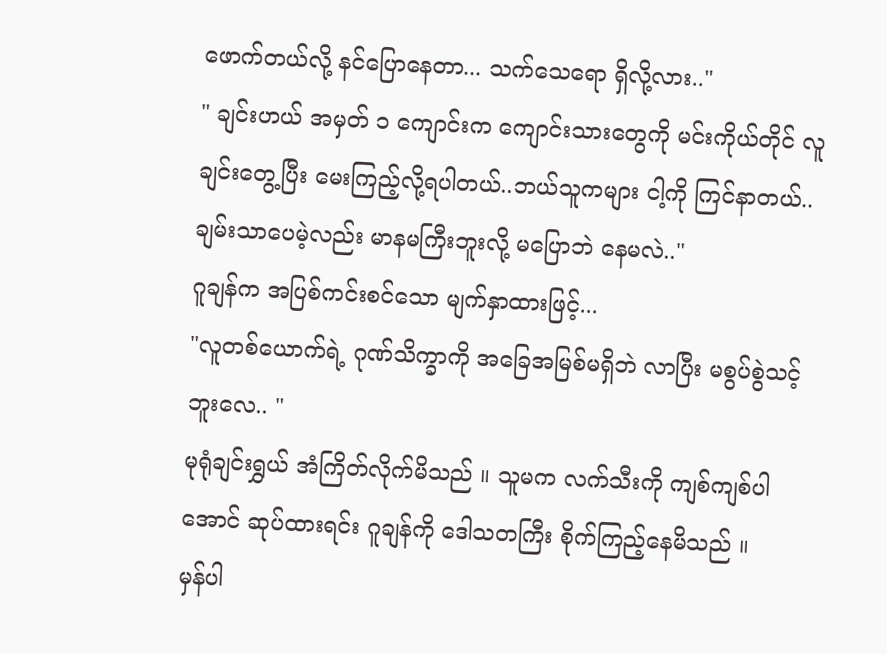ဖောက်တယ်လို့ နင်ပြောနေတာ... သက်သေရော ရှိလို့လား.."
" ချင်းဟယ် အမှတ် ၁ ကျောင်းက ကျောင်းသားတွေကို မင်းကိုယ်တိုင် လူချင်းတွေ့ပြီး မေးကြည့်လို့ရပါတယ်..ဘယ်သူကများ ငါ့ကို ကြင်နာတယ်..ချမ်းသာပေမဲ့လည်း မာနမကြီးဘူးလို့ မပြောဘဲ နေမလဲ.."
ဂူချန်က အပြစ်ကင်းစင်သော မျက်နှာထားဖြင့်...
"လူတစ်ယောက်ရဲ့ ဂုဏ်သိက္ခာကို အခြေအမြစ်မရှိဘဲ လာပြီး မစွပ်စွဲသင့်ဘူးလေ.. "
မုရုံချင်းရွှယ် အံကြိတ်လိုက်မိသည် ။ သူမက လက်သီးကို ကျစ်ကျစ်ပါအောင် ဆုပ်ထားရင်း ဂူချန်ကို ဒေါသတကြီး စိုက်ကြည့်နေမိသည် ။
မှန်ပါ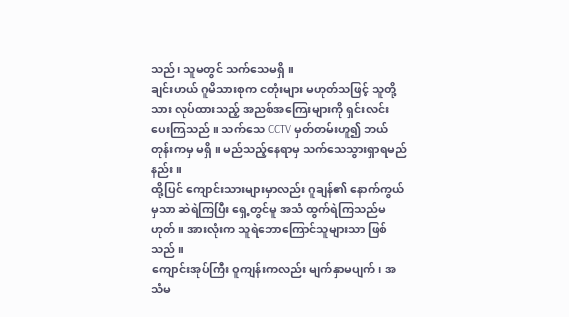သည်၊ သူမတွင် သက်သေမရှိ ။
ချင်းဟယ် ဂူမိသားစုက ငတုံးများ မဟုတ်သဖြင့် သူတို့သား လုပ်ထားသည့် အညစ်အကြေးများကို ရှင်းလင်းပေးကြသည် ။ သက်သေ CCTV မှတ်တမ်းဟူ၍ ဘယ်တုန်းကမှ မရှိ ။ မည်သည့်နေရာမှ သက်သေသွားရှာရမည်နည်း ။
ထို့ပြင် ကျောင်းသားများမှာလည်း ဂူချန်၏ နောက်ကွယ်မှသာ ဆဲရဲကြပြီး ရှေ့တွင်မူ အသံ ထွက်ရဲကြသည်မဟုတ် ။ အားလုံးက သူရဲဘောကြောင်သူများသာ ဖြစ်သည် ။
ကျောင်းအုပ်ကြီး ဝူကျန်းကလည်း မျက်နှာမပျက်၊ အသံမ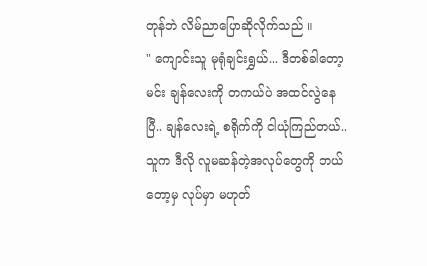တုန်ဘဲ လိမ်ညာပြောဆိုလိုက်သည် ။
" ကျောင်းသူ မုရုံချင်းရွှယ်... ဒီတစ်ခါတော့ မင်း ချန်လေးကို တကယ်ပဲ အထင်လွဲနေပြီ.. ချန်လေးရဲ့ စရိုက်ကို ငါယုံကြည်တယ်.. သူက ဒီလို လူမဆန်တဲ့အလုပ်တွေကို ဘယ်တော့မှ လုပ်မှာ မဟုတ်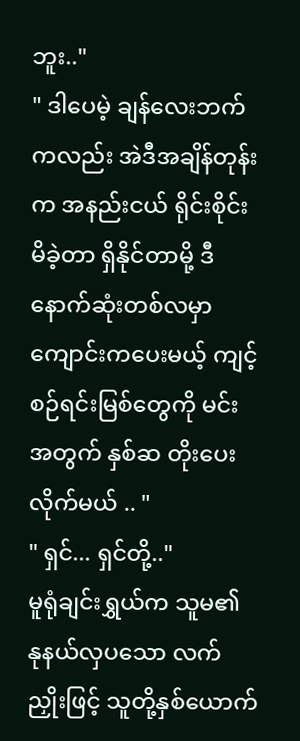ဘူး.."
" ဒါပေမဲ့ ချန်လေးဘက်ကလည်း အဲဒီအချိန်တုန်းက အနည်းငယ် ရိုင်းစိုင်းမိခဲ့တာ ရှိနိုင်တာမို့ ဒီနောက်ဆုံးတစ်လမှာ ကျောင်းကပေးမယ့် ကျင့်စဉ်ရင်းမြစ်တွေကို မင်းအတွက် နှစ်ဆ တိုးပေးလိုက်မယ် .. "
" ရှင်... ရှင်တို့.."
မူရုံချင်းရွှယ်က သူမ၏ နုနယ်လှပသော လက်ညှိုးဖြင့် သူတို့နှစ်ယောက်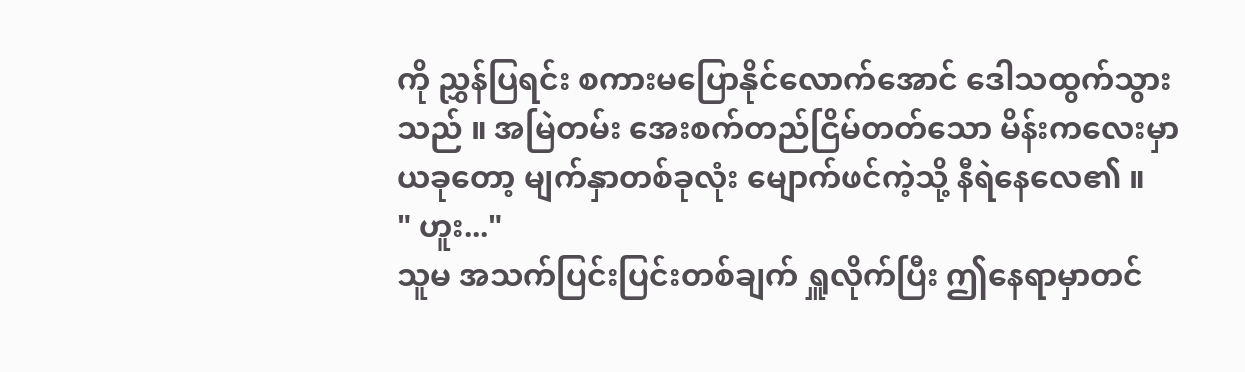ကို ညွှန်ပြရင်း စကားမပြောနိုင်လောက်အောင် ဒေါသထွက်သွားသည် ။ အမြဲတမ်း အေးစက်တည်ငြိမ်တတ်သော မိန်းကလေးမှာ ယခုတော့ မျက်နှာတစ်ခုလုံး မျောက်ဖင်ကဲ့သို့ နီရဲနေလေ၏ ။
" ဟူး..."
သူမ အသက်ပြင်းပြင်းတစ်ချက် ရှူလိုက်ပြီး ဤနေရာမှာတင်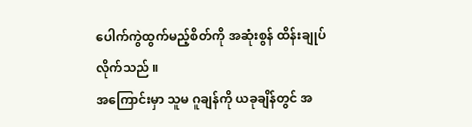ပေါက်ကွဲထွက်မည့်စိတ်ကို အဆုံးစွန် ထိန်းချုပ်လိုက်သည် ။
အကြောင်းမှာ သူမ ဂူချန်ကို ယခုချိန်တွင် အ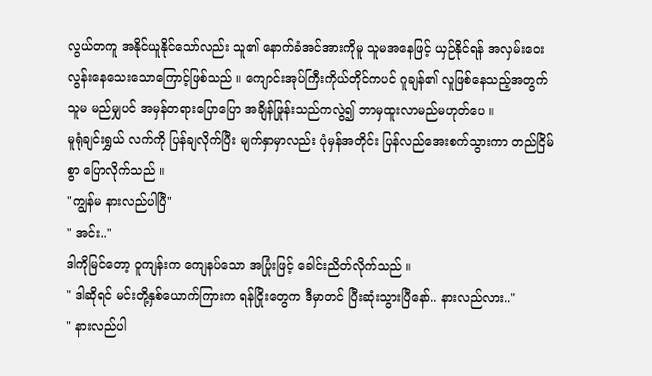လွယ်တကူ အနိုင်ယူနိုင်သော်လည်း သူ၏ နောက်ခံအင်အားကိုမူ သူမအနေဖြင့် ယှဉ်နိုင်ရန် အလှမ်းဝေးလွန်းနေသေးသောကြောင့်ဖြစ်သည် ။ ကျောင်းအုပ်ကြီးကိုယ်တိုင်ကပင် ဂူချန်၏ လူဖြစ်နေသည့်အတွက် သူမ မည်မျှပင် အမှန်တရားပြောပြော အချိန်ဖြုန်းသည်ကလွဲ၍ ဘာမှထူးလာမည်မဟုတ်ပေ ။
မူရုံချင်းရွှယ် လက်ကို ပြန်ချလိုက်ပြီး မျက်နှာမှာလည်း ပုံမှန်အတိုင်း ပြန်လည်အေးစက်သွားကာ တည်ငြိမ်စွာ ပြောလိုက်သည် ။
"ကျွန်မ နားလည်ပါပြီ"
" အင်း.."
ဒါကိုမြင်တော့ ဝူကျန်းက ကျေနပ်သော အပြုံးဖြင့် ခေါင်းညိတ်လိုက်သည် ။
" ဒါဆိုရင် မင်းတို့နှစ်ယောက်ကြားက ရန်ငြိုးတွေက ဒီမှာတင် ပြီးဆုံးသွားပြီနော်.. နားလည်လား.."
" နားလည်ပါ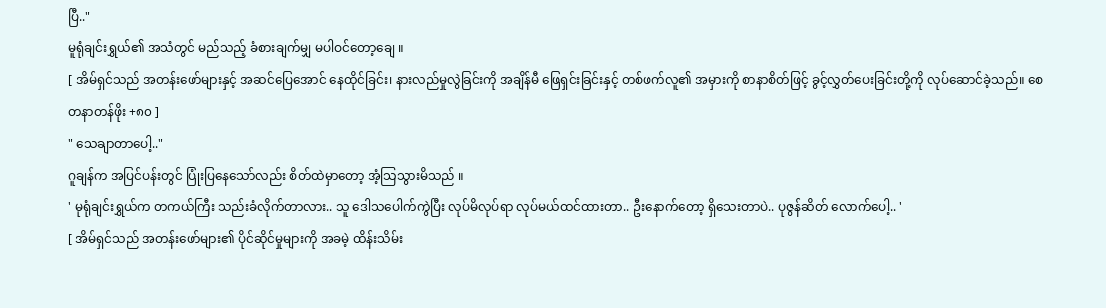ပြီ.."
မူရုံချင်းရွှယ်၏ အသံတွင် မည်သည့် ခံစားချက်မျှ မပါဝင်တော့ချေ ။
[ အိမ်ရှင်သည် အတန်းဖော်များနှင့် အဆင်ပြေအောင် နေထိုင်ခြင်း၊ နားလည်မှုလွဲခြင်းကို အချိန်မီ ဖြေရှင်းခြင်းနှင့် တစ်ဖက်လူ၏ အမှားကို စာနာစိတ်ဖြင့် ခွင့်လွှတ်ပေးခြင်းတို့ကို လုပ်ဆောင်ခဲ့သည်။ စေတနာတန်ဖိုး +၈၀ ]
" သေချာတာပေါ့.."
ဂူချန်က အပြင်ပန်းတွင် ပြုံးပြနေသော်လည်း စိတ်ထဲမှာတော့ အံ့သြသွားမိသည် ။
' မုရုံချင်းရွှယ်က တကယ်ကြီး သည်းခံလိုက်တာလား.. သူ ဒေါသပေါက်ကွဲပြီး လုပ်မိလုပ်ရာ လုပ်မယ်ထင်ထားတာ.. ဦးနောက်တော့ ရှိသေးတာပဲ.. ပုဇွန်ဆိတ် လောက်ပေါ့.. '
[ အိမ်ရှင်သည် အတန်းဖော်များ၏ ပိုင်ဆိုင်မှုများကို အခမဲ့ ထိန်းသိမ်း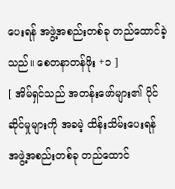ပေးရန် အဖွဲ့အစည်းတစ်ခု တည်ထောင်ခဲ့သည်။ စေတနာတန်ဖိုး +၁ ]
[ အိမ်ရှင်သည် အတန်းဖော်များ၏ ပိုင်ဆိုင်မှုများကို အခမဲ့ ထိန်းသိမ်းပေးရန် အဖွဲ့အစည်းတစ်ခု တည်ထောင်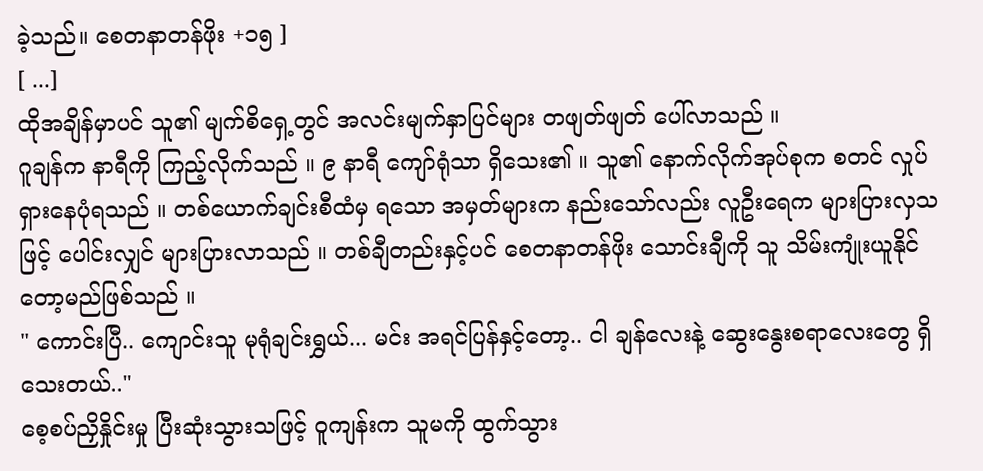ခဲ့သည်။ စေတနာတန်ဖိုး +၁၅ ]
[ ...]
ထိုအချိန်မှာပင် သူ၏ မျက်စိရှေ့တွင် အလင်းမျက်နှာပြင်များ တဖျတ်ဖျတ် ပေါ်လာသည် ။
ဂူချန်က နာရီကို ကြည့်လိုက်သည် ။ ၉ နာရီ ကျော်ရုံသာ ရှိသေး၏ ။ သူ၏ နောက်လိုက်အုပ်စုက စတင် လှုပ်ရှားနေပုံရသည် ။ တစ်ယောက်ချင်းစီထံမှ ရသော အမှတ်များက နည်းသော်လည်း လူဦးရေက များပြားလှသဖြင့် ပေါင်းလျှင် များပြားလာသည် ။ တစ်ချီတည်းနှင့်ပင် စေတနာတန်ဖိုး သောင်းချီကို သူ သိမ်းကျုံးယူနိုင်တော့မည်ဖြစ်သည် ။
" ကောင်းပြီ.. ကျောင်းသူ မုရုံချင်းရွှယ်... မင်း အရင်ပြန်နှင့်တော့.. ငါ ချန်လေးနဲ့ ဆွေးနွေးစရာလေးတွေ ရှိသေးတယ်.."
စေ့စပ်ညှိနှိုင်းမှု ပြီးဆုံးသွားသဖြင့် ဝူကျန်းက သူမကို ထွက်သွား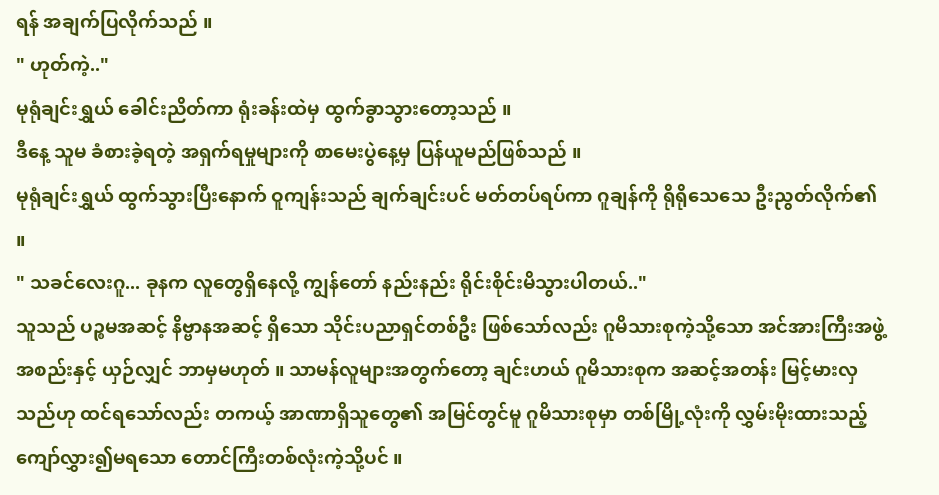ရန် အချက်ပြလိုက်သည် ။
" ဟုတ်ကဲ့.."
မုရုံချင်းရွှယ် ခေါင်းညိတ်ကာ ရုံးခန်းထဲမှ ထွက်ခွာသွားတော့သည် ။
ဒီနေ့ သူမ ခံစားခဲ့ရတဲ့ အရှက်ရမှုများကို စာမေးပွဲနေ့မှ ပြန်ယူမည်ဖြစ်သည် ။
မုရုံချင်းရွှယ် ထွက်သွားပြီးနောက် ဝူကျန်းသည် ချက်ချင်းပင် မတ်တပ်ရပ်ကာ ဂူချန်ကို ရိုရိုသေသေ ဦးညွတ်လိုက်၏ ။
" သခင်လေးဂူ... ခုနက လူတွေရှိနေလို့ ကျွန်တော် နည်းနည်း ရိုင်းစိုင်းမိသွားပါတယ်.."
သူသည် ပဉ္စမအဆင့် နိဗ္ဗာနအဆင့် ရှိသော သိုင်းပညာရှင်တစ်ဦး ဖြစ်သော်လည်း ဂူမိသားစုကဲ့သို့သော အင်အားကြီးအဖွဲ့အစည်းနှင့် ယှဉ်လျှင် ဘာမှမဟုတ် ။ သာမန်လူများအတွက်တော့ ချင်းဟယ် ဂူမိသားစုက အဆင့်အတန်း မြင့်မားလှသည်ဟု ထင်ရသော်လည်း တကယ့် အာဏာရှိသူတွေ၏ အမြင်တွင်မူ ဂူမိသားစုမှာ တစ်မြို့လုံးကို လွှမ်းမိုးထားသည့် ကျော်လွှား၍မရသော တောင်ကြီးတစ်လုံးကဲ့သို့ပင် ။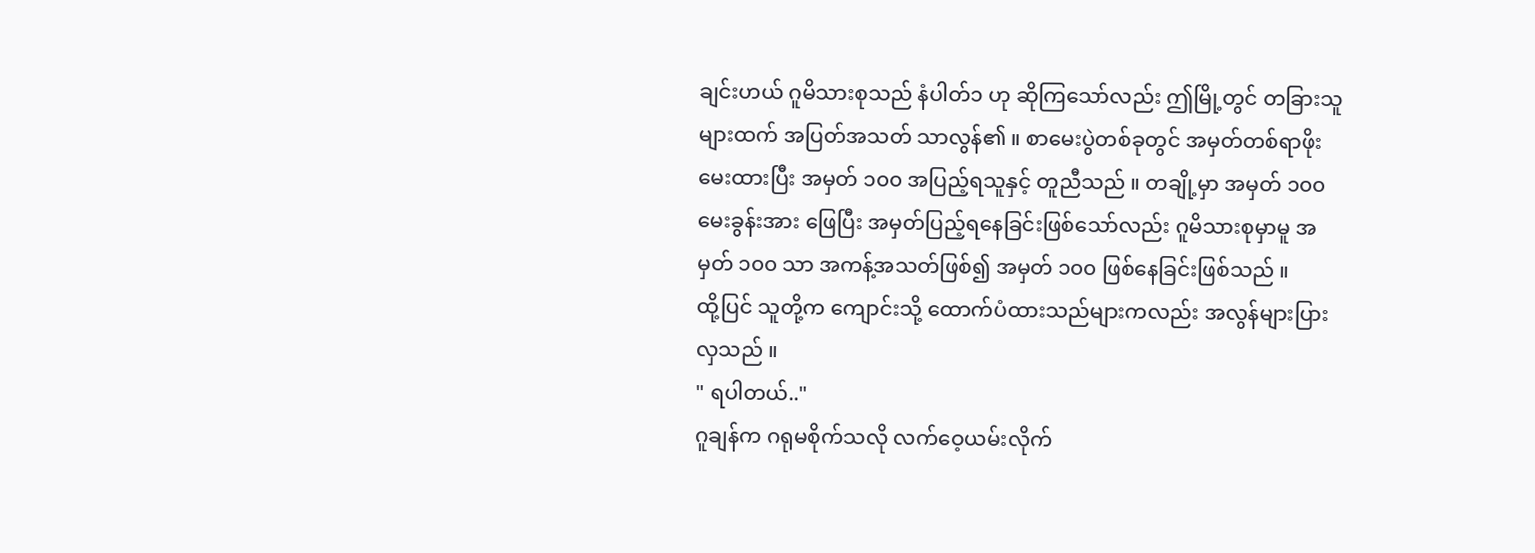ချင်းဟယ် ဂူမိသားစုသည် နံပါတ်၁ ဟု ဆိုကြသော်လည်း ဤမြို့တွင် တခြားသူများထက် အပြတ်အသတ် သာလွန်၏ ။ စာမေးပွဲတစ်ခုတွင် အမှတ်တစ်ရာဖိုး မေးထားပြီး အမှတ် ၁၀၀ အပြည့်ရသူနှင့် တူညီသည် ။ တချို့မှာ အမှတ် ၁၀၀ မေးခွန်းအား ဖြေပြီး အမှတ်ပြည့်ရနေခြင်းဖြစ်သော်လည်း ဂူမိသားစုမှာမူ အမှတ် ၁၀၀ သာ အကန့်အသတ်ဖြစ်၍ အမှတ် ၁၀၀ ဖြစ်နေခြင်းဖြစ်သည် ။
ထို့ပြင် သူတို့က ကျောင်းသို့ ထောက်ပံထားသည်များကလည်း အလွန်များပြားလှသည် ။
" ရပါတယ်.."
ဂူချန်က ဂရုမစိုက်သလို လက်ဝေ့ယမ်းလိုက်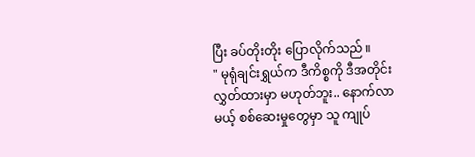ပြီး ခပ်တိုးတိုး ပြောလိုက်သည် ။
" မုရုံချင်းရွှယ်က ဒီကိစ္စကို ဒီအတိုင်း လွှတ်ထားမှာ မဟုတ်ဘူး.. နောက်လာမယ့် စစ်ဆေးမှုတွေမှာ သူ ကျုပ်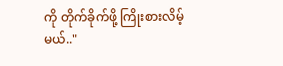ကို တိုက်ခိုက်ဖို့ ကြိုးစားလိမ့်မယ်.."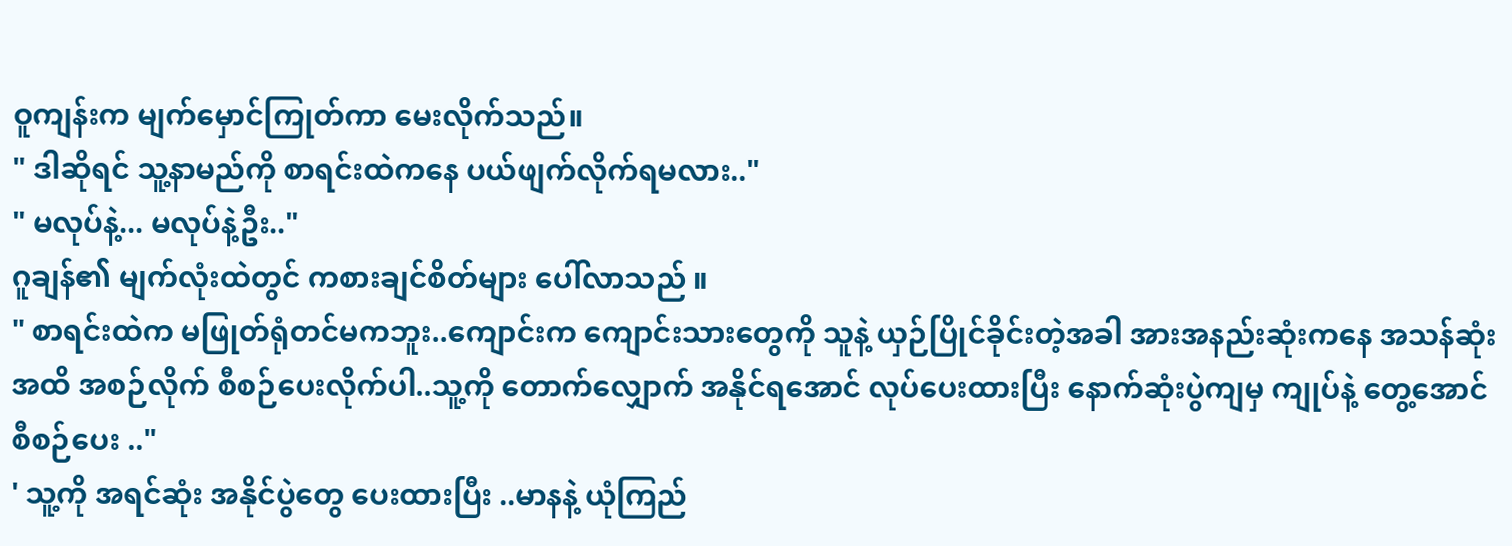ဝူကျန်းက မျက်မှောင်ကြုတ်ကာ မေးလိုက်သည်။
" ဒါဆိုရင် သူ့နာမည်ကို စာရင်းထဲကနေ ပယ်ဖျက်လိုက်ရမလား.."
" မလုပ်နဲ့... မလုပ်နဲ့ဦး.."
ဂူချန်၏ မျက်လုံးထဲတွင် ကစားချင်စိတ်များ ပေါ်လာသည် ။
" စာရင်းထဲက မဖြုတ်ရုံတင်မကဘူး..ကျောင်းက ကျောင်းသားတွေကို သူနဲ့ ယှဉ်ပြိုင်ခိုင်းတဲ့အခါ အားအနည်းဆုံးကနေ အသန်ဆုံးအထိ အစဉ်လိုက် စီစဉ်ပေးလိုက်ပါ..သူ့ကို တောက်လျှောက် အနိုင်ရအောင် လုပ်ပေးထားပြီး နောက်ဆုံးပွဲကျမှ ကျုပ်နဲ့ တွေ့အောင် စီစဉ်ပေး .."
' သူ့ကို အရင်ဆုံး အနိုင်ပွဲတွေ ပေးထားပြီး ..မာနနဲ့ ယုံကြည်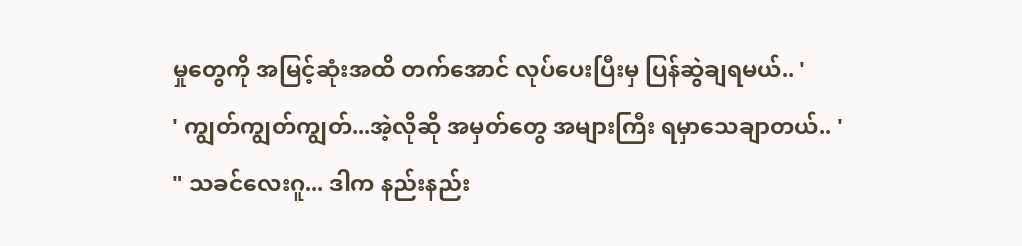မှုတွေကို အမြင့်ဆုံးအထိ တက်အောင် လုပ်ပေးပြီးမှ ပြန်ဆွဲချရမယ်.. '
' ကျွတ်ကျွတ်ကျွတ်...အဲ့လိုဆို အမှတ်တွေ အများကြီး ရမှာသေချာတယ်.. '
" သခင်လေးဂူ... ဒါက နည်းနည်း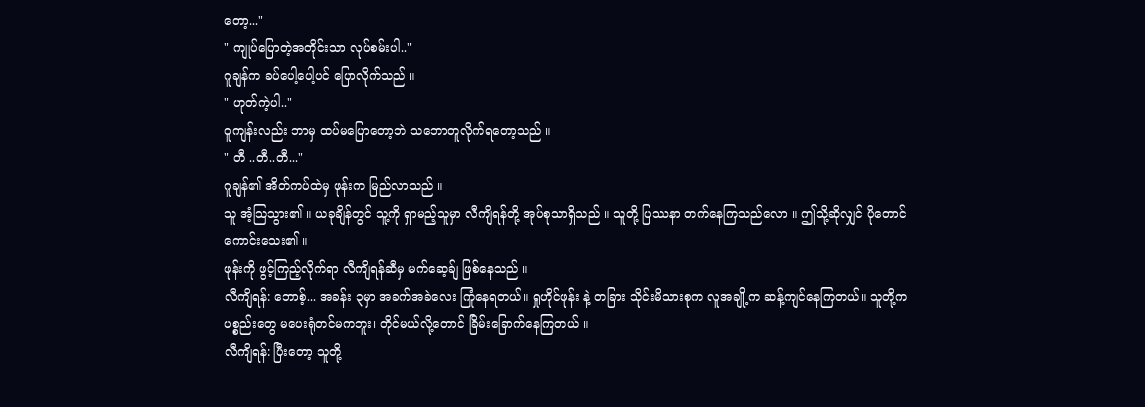တော့..."
" ကျုပ်ပြောတဲ့အတိုင်းသာ လုပ်စမ်းပါ.."
ဂူချန်က ခပ်ပေါ့ပေါ့ပင် ပြောလိုက်သည် ။
" ဟုတ်ကဲ့ပါ.."
ဝူကျန်းလည်း ဘာမှ ထပ်မပြောတော့ဘဲ သဘောတူလိုက်ရတော့သည် ။
" တီ ..တီ..တီ..."
ဂူချန်၏ အိတ်ကပ်ထဲမှ ဖုန်းက မြည်လာသည် ။
သူ အံ့သြသွား၏ ။ ယခုချိန်တွင် သူ့ကို ရှာမည့်သူမှာ လီကျိရန်တို့ အုပ်စုသာရှိသည် ။ သူတို့ ပြဿနာ တက်နေကြသည်လော ။ ဤသို့ဆိုလျှင် ပိုတောင် ကောင်းသေး၏ ။
ဖုန်းကို ဖွင့်ကြည့်လိုက်ရာ လီကျိရန်ဆီမှ မက်ဆေ့ခ်ျ ဖြစ်နေသည် ။
လီကျိရန်: ဘောစ့်... အခန်း ၃မှာ အခက်အခဲလေး ကြုံနေရတယ်။ ရှုဟိုင်ဖုန်း နဲ့ တခြား သိုင်းမိသားစုက လူအချို့က ဆန့်ကျင်နေကြတယ်။ သူတို့က ပစ္စည်းတွေ မပေးရုံတင်မကဘူး၊ တိုင်မယ်လို့တောင် ခြိမ်းခြောက်နေကြတယ် ။
လီကျိရန်: ပြီးတော့ သူတို့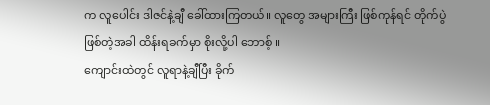က လူပေါင်း ဒါဇင်နဲ့ချီ ခေါ်ထားကြတယ်။ လူတွေ အများကြီး ဖြစ်ကုန်ရင် တိုက်ပွဲဖြစ်တဲ့အခါ ထိန်းရခက်မှာ စိုးလို့ပါ ဘောစ့် ။
ကျောင်းထဲတွင် လူရာနဲ့ချီပြီး ခိုက်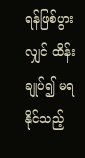ရန်ဖြစ်ပွားလျှင် ထိန်းချုပ်၍ မရနိုင်သည့်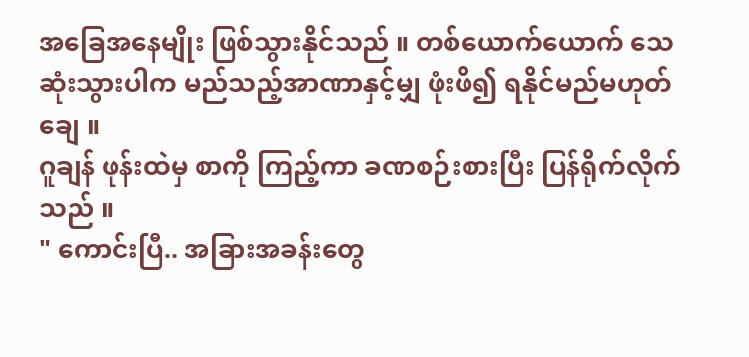အခြေအနေမျိုး ဖြစ်သွားနိုင်သည် ။ တစ်ယောက်ယောက် သေဆုံးသွားပါက မည်သည့်အာဏာနှင့်မျှ ဖုံးဖိ၍ ရနိုင်မည်မဟုတ်ချေ ။
ဂူချန် ဖုန်းထဲမှ စာကို ကြည့်ကာ ခဏစဉ်းစားပြီး ပြန်ရိုက်လိုက်သည် ။
" ကောင်းပြီ.. အခြားအခန်းတွေ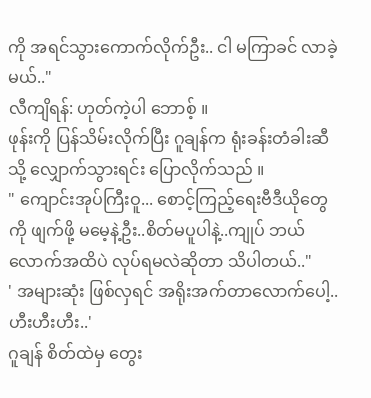ကို အရင်သွားကောက်လိုက်ဦး.. ငါ မကြာခင် လာခဲ့မယ်.."
လီကျိရန်: ဟုတ်ကဲ့ပါ ဘောစ့် ။
ဖုန်းကို ပြန်သိမ်းလိုက်ပြီး ဂူချန်က ရုံးခန်းတံခါးဆီသို့ လျှောက်သွားရင်း ပြောလိုက်သည် ။
" ကျောင်းအုပ်ကြီးဝူ... စောင့်ကြည့်ရေးဗီဒီယိုတွေကို ဖျက်ဖို့ မမေ့နဲ့ဦး..စိတ်မပူပါနဲ့..ကျုပ် ဘယ်လောက်အထိပဲ လုပ်ရမလဲဆိုတာ သိပါတယ်.."
' အများဆုံး ဖြစ်လှရင် အရိုးအက်တာလောက်ပေါ့.. ဟီးဟီးဟီး..'
ဂူချန် စိတ်ထဲမှ တွေး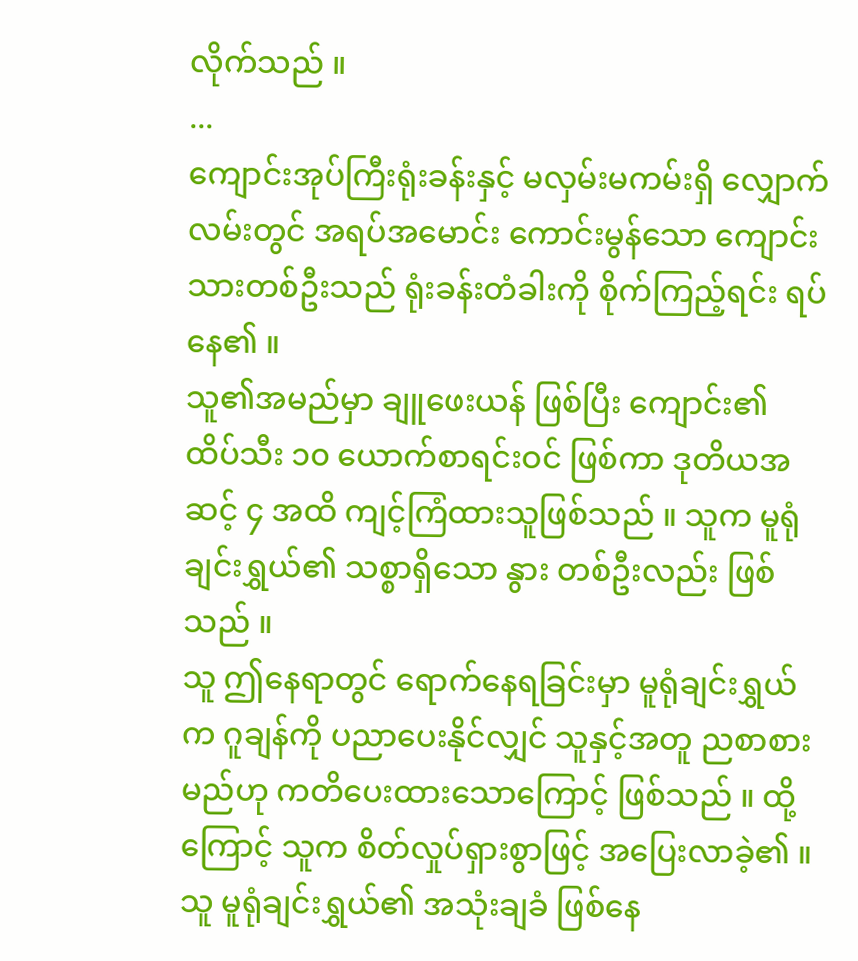လိုက်သည် ။
...
ကျောင်းအုပ်ကြီးရုံးခန်းနှင့် မလှမ်းမကမ်းရှိ လျှောက်လမ်းတွင် အရပ်အမောင်း ကောင်းမွန်သော ကျောင်းသားတစ်ဦးသည် ရုံးခန်းတံခါးကို စိုက်ကြည့်ရင်း ရပ်နေ၏ ။
သူ၏အမည်မှာ ချူဖေးယန် ဖြစ်ပြီး ကျောင်း၏ ထိပ်သီး ၁၀ ယောက်စာရင်းဝင် ဖြစ်ကာ ဒုတိယအဆင့် ၄ အထိ ကျင့်ကြံထားသူဖြစ်သည် ။ သူက မူရုံချင်းရွှယ်၏ သစ္စာရှိသော နွား တစ်ဦးလည်း ဖြစ်သည် ။
သူ ဤနေရာတွင် ရောက်နေရခြင်းမှာ မူရုံချင်းရွှယ်က ဂူချန်ကို ပညာပေးနိုင်လျှင် သူနှင့်အတူ ညစာစားမည်ဟု ကတိပေးထားသောကြောင့် ဖြစ်သည် ။ ထို့ကြောင့် သူက စိတ်လှုပ်ရှားစွာဖြင့် အပြေးလာခဲ့၏ ။
သူ မူရုံချင်းရွှယ်၏ အသုံးချခံ ဖြစ်နေ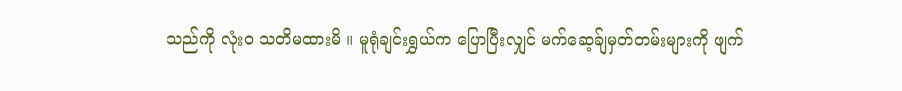သည်ကို လုံးဝ သတိမထားမိ ။ မူရုံချင်းရွှယ်က ပြောပြီးလျှင် မက်ဆေ့ခ်ျမှတ်တမ်းများကို ဖျက်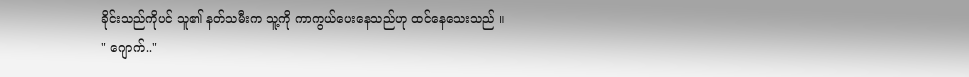ခိုင်းသည်ကိုပင် သူ၏ နတ်သမီးက သူ့ကို ကာကွယ်ပေးနေသည်ဟု ထင်နေသေးသည် ။
" ဂျောက်.."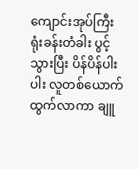ကျောင်းအုပ်ကြီးရုံးခန်းတံခါး ပွင့်သွားပြီး ပိန်ပိန်ပါးပါး လူတစ်ယောက် ထွက်လာကာ ချူ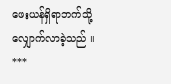ဖေးယန်ရှိရာဘက်သို့ လျှောက်လာခဲ့သည် ။
***